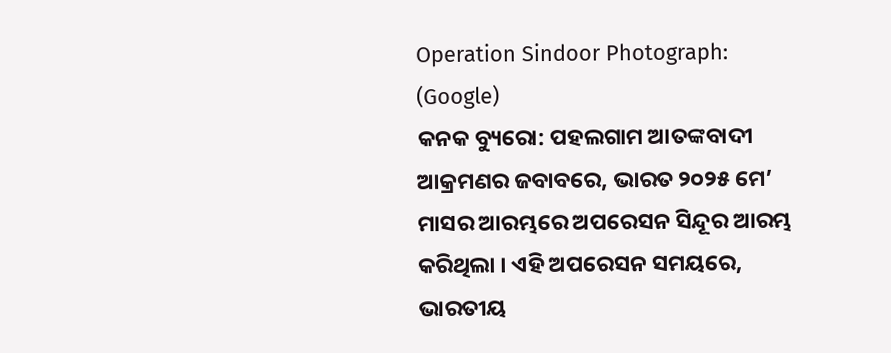Operation Sindoor Photograph: (Google)
କନକ ବ୍ୟୁରୋ: ପହଲଗାମ ଆତଙ୍କବାଦୀ ଆକ୍ରମଣର ଜବାବରେ, ଭାରତ ୨୦୨୫ ମେ’ ମାସର ଆରମ୍ଭରେ ଅପରେସନ ସିନ୍ଦୂର ଆରମ୍ଭ କରିଥିଲା । ଏହି ଅପରେସନ ସମୟରେ, ଭାରତୀୟ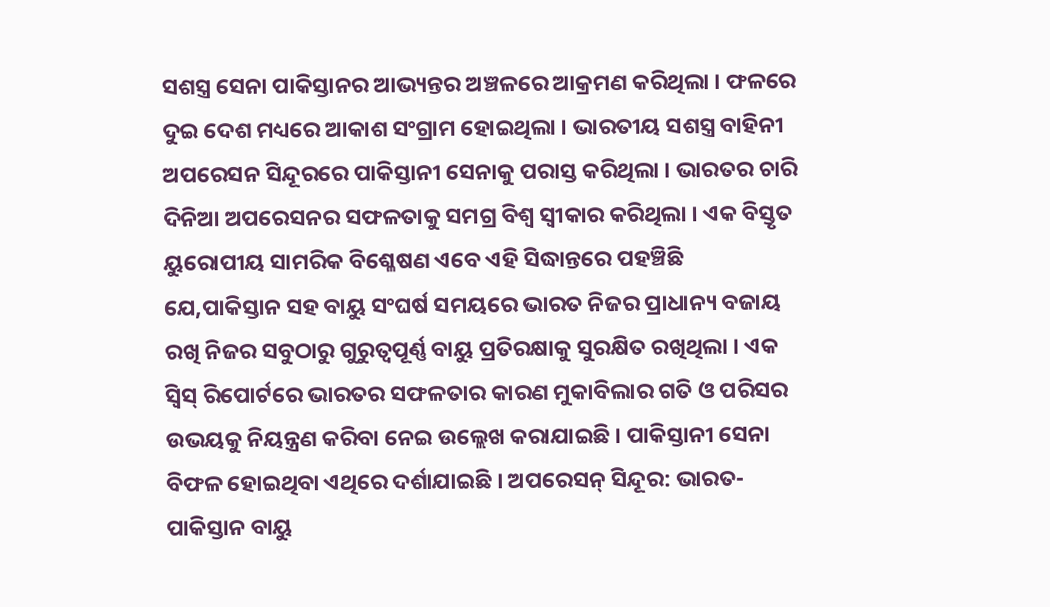ସଶସ୍ତ୍ର ସେନା ପାକିସ୍ତାନର ଆଭ୍ୟନ୍ତର ଅଞ୍ଚଳରେ ଆକ୍ରମଣ କରିଥିଲା । ଫଳରେ ଦୁଇ ଦେଶ ମଧ୍ୟରେ ଆକାଶ ସଂଗ୍ରାମ ହୋଇଥିଲା । ଭାରତୀୟ ସଶସ୍ତ୍ର ବାହିନୀ ଅପରେସନ ସିନ୍ଦୂରରେ ପାକିସ୍ତାନୀ ସେନାକୁ ପରାସ୍ତ କରିଥିଲା । ଭାରତର ଚାରି ଦିନିଆ ଅପରେସନର ସଫଳତାକୁ ସମଗ୍ର ବିଶ୍ୱ ସ୍ୱୀକାର କରିଥିଲା । ଏକ ବିସ୍ତୃତ ୟୁରୋପୀୟ ସାମରିକ ବିଶ୍ଳେଷଣ ଏବେ ଏହି ସିଦ୍ଧାନ୍ତରେ ପହଞ୍ଚିଛି ଯେ,ପାକିସ୍ତାନ ସହ ବାୟୁ ସଂଘର୍ଷ ସମୟରେ ଭାରତ ନିଜର ପ୍ରାଧାନ୍ୟ ବଜାୟ ରଖି ନିଜର ସବୁଠାରୁ ଗୁରୁତ୍ୱପୂର୍ଣ୍ଣ ବାୟୁ ପ୍ରତିରକ୍ଷାକୁ ସୁରକ୍ଷିତ ରଖିଥିଲା । ଏକ ସ୍ୱିସ୍ ରିପୋର୍ଟରେ ଭାରତର ସଫଳତାର କାରଣ ମୁକାବିଲାର ଗତି ଓ ପରିସର ଉଭୟକୁ ନିୟନ୍ତ୍ରଣ କରିବା ନେଇ ଉଲ୍ଲେଖ କରାଯାଇଛି । ପାକିସ୍ତାନୀ ସେନା ବିଫଳ ହୋଇଥିବା ଏଥିରେ ଦର୍ଶାଯାଇଛି । ଅପରେସନ୍ ସିନ୍ଦୂର: ଭାରତ-ପାକିସ୍ତାନ ବାୟୁ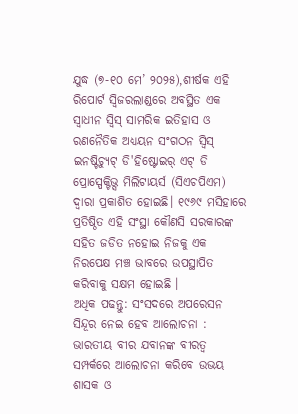ଯୁଦ୍ଧ (୭-୧୦ ମେ’ ୨୦୨୫),ଶୀର୍ଷକ ଏହି ରିପୋର୍ଟ ସ୍ୱିଜରଲାଣ୍ଡରେ ଅବସ୍ଥିତ ଏକ ସ୍ୱାଧୀନ ସ୍ୱିସ୍ ସାମରିକ ଇତିହାସ ଓ ରଣନୈତିକ ଅଧ୍ୟୟନ ସଂଗଠନ ସ୍ୱିସ୍ ଇନଷ୍ଟିଚ୍ୟୁଟ୍ ଡି'ହିଷ୍ଟୋଇର୍ ଏଟ୍ ଡି ପ୍ରୋସ୍ପେକ୍ଟିଭ୍ସ ମିଲିଟାୟର୍ସ (ସିଏଚପିଏମ) ଦ୍ୱାରା ପ୍ରକାଶିତ ହୋଇଛି। ୧୯୬୯ ମସିହାରେ ପ୍ରତିଷ୍ଠିତ ଏହି ସଂସ୍ଥା କୌଣସି ସରକାରଙ୍କ ସହିତ ଜଡିତ ନହୋଇ ନିଜକୁ ଏକ ନିରପେକ୍ଷ ମଞ୍ଚ ଭାବରେ ଉପସ୍ଥାପିତ କରିବାକୁ ସକ୍ଷମ ହୋଇଛି ।
ଅଧିକ ପଢନ୍ତୁ: ସଂସଦରେ ଅପରେସନ ସିନ୍ଦୂର ନେଇ ହେବ ଆଲୋଚନା : ଭାରତୀୟ ବୀର ଯବାନଙ୍କ ବୀରତ୍ବ ସମ୍ପର୍କରେ ଆଲୋଚନା କରିବେ ଉଭୟ ଶାସକ ଓ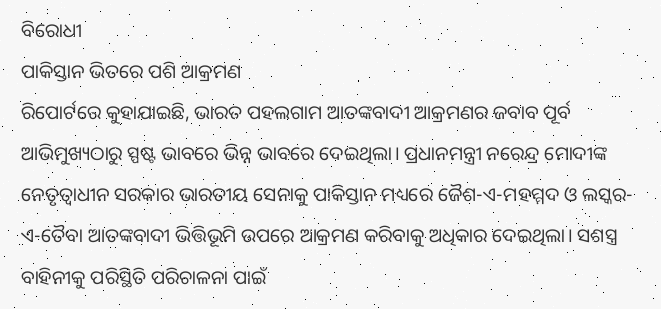ବିରୋଧୀ
ପାକିସ୍ତାନ ଭିତରେ ପଶି ଆକ୍ରମଣ
ରିପୋର୍ଟରେ କୁହାଯାଇଛି, ଭାରତ ପହଲଗାମ ଆତଙ୍କବାଦୀ ଆକ୍ରମଣର ଜବାବ ପୂର୍ବ ଆଭିମୁଖ୍ୟଠାରୁ ସ୍ପଷ୍ଟ ଭାବରେ ଭିନ୍ନ ଭାବରେ ଦେଇଥିଲା। ପ୍ରଧାନମନ୍ତ୍ରୀ ନରେନ୍ଦ୍ର ମୋଦୀଙ୍କ ନେତୃତ୍ୱାଧୀନ ସରକାର ଭାରତୀୟ ସେନାକୁ ପାକିସ୍ତାନ ମଧ୍ୟରେ ଜୈଶ-ଏ-ମହମ୍ମଦ ଓ ଲସ୍କର-ଏ-ତୈବା ଆତଙ୍କବାଦୀ ଭିତ୍ତିଭୂମି ଉପରେ ଆକ୍ରମଣ କରିବାକୁ ଅଧିକାର ଦେଇଥିଲା। ସଶସ୍ତ୍ର ବାହିନୀକୁ ପରିସ୍ଥିତି ପରିଚାଳନା ପାଇଁ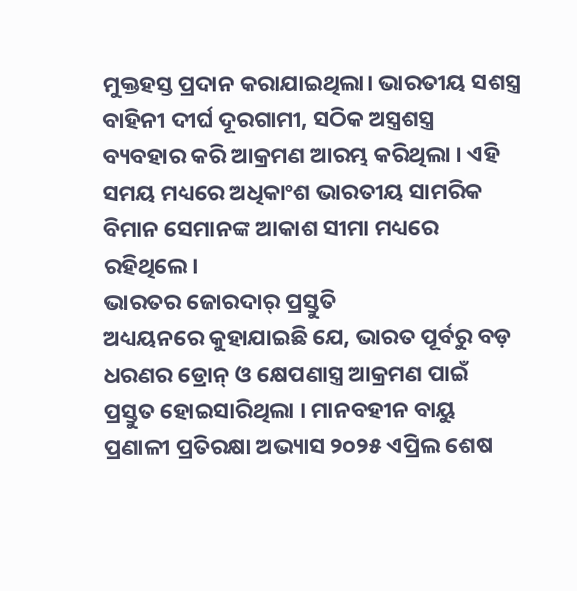ମୁକ୍ତହସ୍ତ ପ୍ରଦାନ କରାଯାଇଥିଲା। ଭାରତୀୟ ସଶସ୍ତ୍ର ବାହିନୀ ଦୀର୍ଘ ଦୂରଗାମୀ, ସଠିକ ଅସ୍ତ୍ରଶସ୍ତ୍ର ବ୍ୟବହାର କରି ଆକ୍ରମଣ ଆରମ୍ଭ କରିଥିଲା । ଏହି ସମୟ ମଧ୍ୟରେ ଅଧିକାଂଶ ଭାରତୀୟ ସାମରିକ ବିମାନ ସେମାନଙ୍କ ଆକାଶ ସୀମା ମଧ୍ୟରେ ରହିଥିଲେ।
ଭାରତର ଜୋରଦାର୍ ପ୍ରସ୍ତୁତି
ଅଧ୍ୟୟନରେ କୁହାଯାଇଛି ଯେ, ଭାରତ ପୂର୍ବରୁ ବଡ଼ ଧରଣର ଡ୍ରୋନ୍ ଓ କ୍ଷେପଣାସ୍ତ୍ର ଆକ୍ରମଣ ପାଇଁ ପ୍ରସ୍ତୁତ ହୋଇସାରିଥିଲା । ମାନବହୀନ ବାୟୁ ପ୍ରଣାଳୀ ପ୍ରତିରକ୍ଷା ଅଭ୍ୟାସ ୨୦୨୫ ଏପ୍ରିଲ ଶେଷ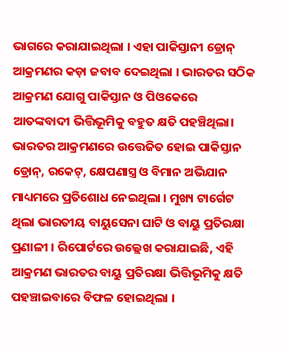ଭାଗରେ କରାଯାଇଥିଲା । ଏହା ପାକିସ୍ତାନୀ ଡ୍ରୋନ୍ ଆକ୍ରମଣର କଡ଼ା ଜବାବ ଦେଇଥିଲା । ଭାରତର ସଠିକ ଆକ୍ରମଣ ଯୋଗୁ ପାକିସ୍ତାନ ଓ ପିଓକେରେ ଆତଙ୍କବାଦୀ ଭିତ୍ତିଭୂମିକୁ ବହୁତ କ୍ଷତି ପହଞ୍ଚିଥିଲା। ଭାରତର ଆକ୍ରମଣରେ ଉତ୍ତେଜିତ ହୋଇ ପାକିସ୍ତାନ ଡ୍ରୋନ୍, ରକେଟ୍, କ୍ଷେପଣାସ୍ତ୍ର ଓ ବିମାନ ଅଭିଯାନ ମାଧ୍ୟମରେ ପ୍ରତିଶୋଧ ନେଇଥିଲା । ମୁଖ୍ୟ ଟାର୍ଗେଟ ଥିଲା ଭାରତୀୟ ବାୟୁସେନା ଘାଟି ଓ ବାୟୁ ପ୍ରତିରକ୍ଷା ପ୍ରଣାଳୀ । ରିପୋର୍ଟରେ ଉଲ୍ଲେଖ କରାଯାଇଛି, ଏହି ଆକ୍ରମଣ ଭାରତର ବାୟୁ ପ୍ରତିରକ୍ଷା ଭିତ୍ତିଭୂମିକୁ କ୍ଷତି ପହଞ୍ଚାଇବାରେ ବିଫଳ ହୋଇଥିଲା ।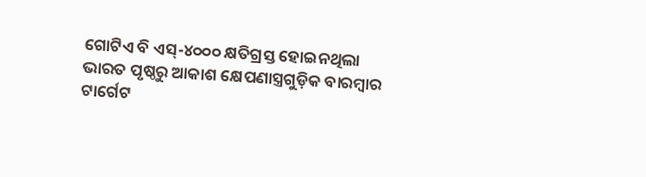ଗୋଟିଏ ବି ଏସ୍-୪୦୦୦ କ୍ଷତିଗ୍ରସ୍ତ ହୋଇନଥିଲା
ଭାରତ ପୃଷ୍ଠରୁ ଆକାଶ କ୍ଷେପଣାସ୍ତ୍ରଗୁଡ଼ିକ ବାରମ୍ବାର ଟାର୍ଗେଟ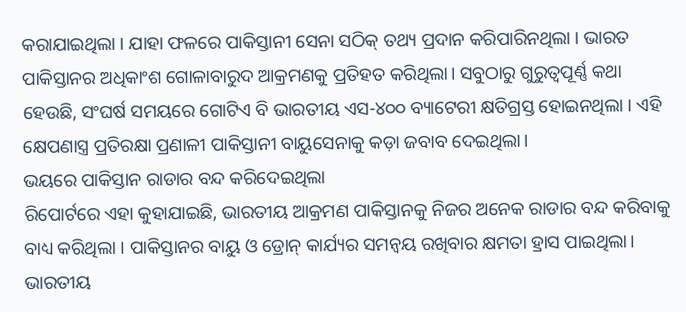କରାଯାଇଥିଲା । ଯାହା ଫଳରେ ପାକିସ୍ତାନୀ ସେନା ସଠିକ୍ ତଥ୍ୟ ପ୍ରଦାନ କରିପାରିନଥିଲା । ଭାରତ ପାକିସ୍ତାନର ଅଧିକାଂଶ ଗୋଳାବାରୁଦ ଆକ୍ରମଣକୁ ପ୍ରତିହତ କରିଥିଲା। ସବୁଠାରୁ ଗୁରୁତ୍ୱପୂର୍ଣ୍ଣ କଥା ହେଉଛି, ସଂଘର୍ଷ ସମୟରେ ଗୋଟିଏ ବି ଭାରତୀୟ ଏସ-୪୦୦ ବ୍ୟାଟେରୀ କ୍ଷତିଗ୍ରସ୍ତ ହୋଇନଥିଲା । ଏହି କ୍ଷେପଣାସ୍ତ୍ର ପ୍ରତିରକ୍ଷା ପ୍ରଣାଳୀ ପାକିସ୍ତାନୀ ବାୟୁସେନାକୁ କଡ଼ା ଜବାବ ଦେଇଥିଲା।
ଭୟରେ ପାକିସ୍ତାନ ରାଡାର ବନ୍ଦ କରିଦେଇଥିଲା
ରିପୋର୍ଟରେ ଏହା କୁହାଯାଇଛି, ଭାରତୀୟ ଆକ୍ରମଣ ପାକିସ୍ତାନକୁ ନିଜର ଅନେକ ରାଡାର ବନ୍ଦ କରିବାକୁ ବାଧ୍ୟ କରିଥିଲା । ପାକିସ୍ତାନର ବାୟୁ ଓ ଡ୍ରୋନ୍ କାର୍ଯ୍ୟର ସମନ୍ୱୟ ରଖିବାର କ୍ଷମତା ହ୍ରାସ ପାଇଥିଲା। ଭାରତୀୟ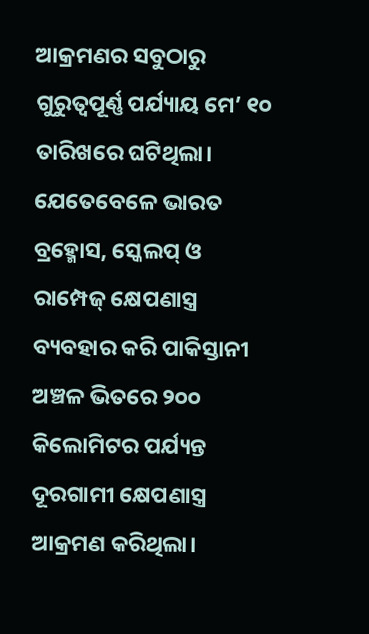ଆକ୍ରମଣର ସବୁଠାରୁ ଗୁରୁତ୍ୱପୂର୍ଣ୍ଣ ପର୍ଯ୍ୟାୟ ମେ’ ୧୦ ତାରିଖରେ ଘଟିଥିଲା। ଯେତେବେଳେ ଭାରତ ବ୍ରହ୍ମୋସ, ସ୍କେଲପ୍ ଓ ରାମ୍ପେଜ୍ କ୍ଷେପଣାସ୍ତ୍ର ବ୍ୟବହାର କରି ପାକିସ୍ତାନୀ ଅଞ୍ଚଳ ଭିତରେ ୨୦୦ କିଲୋମିଟର ପର୍ଯ୍ୟନ୍ତ ଦୂରଗାମୀ କ୍ଷେପଣାସ୍ତ୍ର ଆକ୍ରମଣ କରିଥିଲା।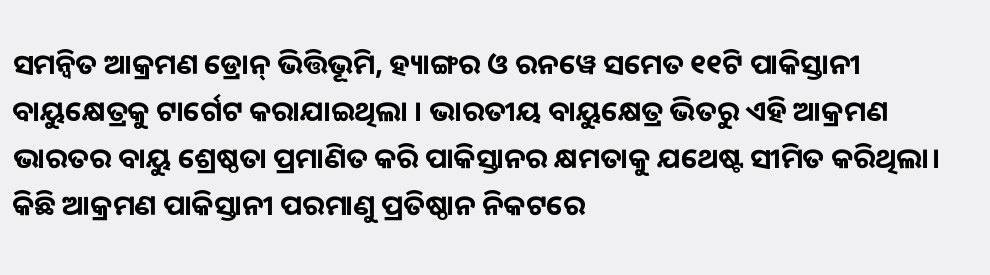ସମନ୍ୱିତ ଆକ୍ରମଣ ଡ୍ରୋନ୍ ଭିତ୍ତିଭୂମି, ହ୍ୟାଙ୍ଗର ଓ ରନୱେ ସମେତ ୧୧ଟି ପାକିସ୍ତାନୀ ବାୟୁକ୍ଷେତ୍ରକୁ ଟାର୍ଗେଟ କରାଯାଇଥିଲା । ଭାରତୀୟ ବାୟୁକ୍ଷେତ୍ର ଭିତରୁ ଏହି ଆକ୍ରମଣ ଭାରତର ବାୟୁ ଶ୍ରେଷ୍ଠତା ପ୍ରମାଣିତ କରି ପାକିସ୍ତାନର କ୍ଷମତାକୁ ଯଥେଷ୍ଟ ସୀମିତ କରିଥିଲା। କିଛି ଆକ୍ରମଣ ପାକିସ୍ତାନୀ ପରମାଣୁ ପ୍ରତିଷ୍ଠାନ ନିକଟରେ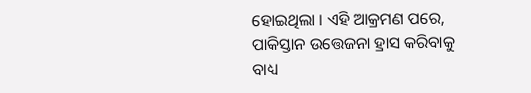ହୋଇଥିଲା । ଏହି ଆକ୍ରମଣ ପରେ, ପାକିସ୍ତାନ ଉତ୍ତେଜନା ହ୍ରାସ କରିବାକୁ ବାଧ୍ୟ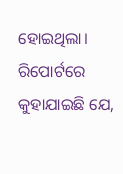ହୋଇଥିଲା। ରିପୋର୍ଟରେ କୁହାଯାଇଛି ଯେ,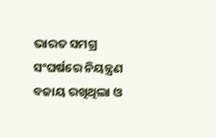ଭାରତ ସମଗ୍ର ସଂଘର୍ଷରେ ନିୟନ୍ତ୍ରଣ ବଜାୟ ରଖିଥିଲା ଓ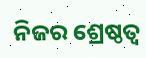ନିଜର ଶ୍ରେଷ୍ଠତ୍ବ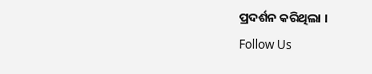ପ୍ରଦର୍ଶନ କରିଥିଲା ।
Follow Us